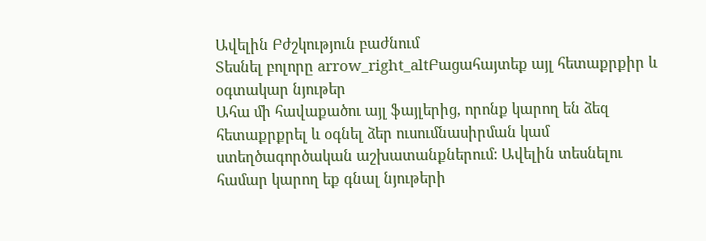Ավելին Բժշկություն բաժնում
Տեսնել բոլորը arrow_right_altԲացահայտեք այլ հետաքրքիր և օգտակար նյութեր
Ահա մի հավաքածու այլ ֆայլերից, որոնք կարող են ձեզ հետաքրքրել և օգնել ձեր ուսումնասիրման կամ ստեղծագործական աշխատանքներում: Ավելին տեսնելու համար կարող եք գնալ նյութերի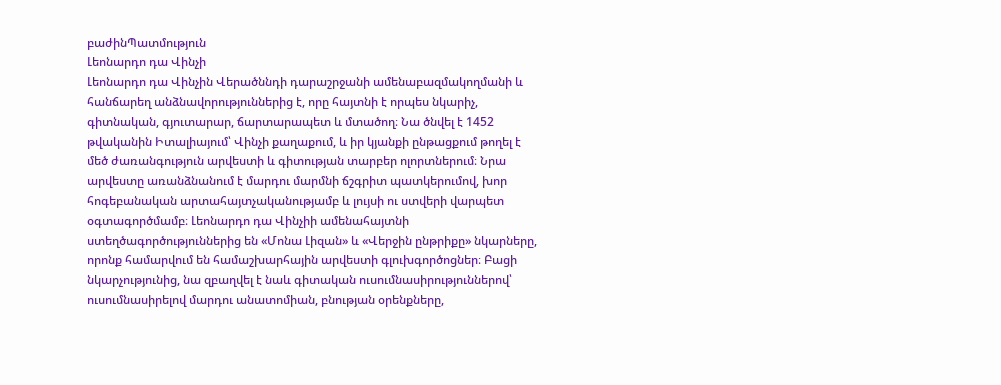բաժինՊատմություն
Լեոնարդո դա Վինչի
Լեոնարդո դա Վինչին Վերածննդի դարաշրջանի ամենաբազմակողմանի և հանճարեղ անձնավորություններից է, որը հայտնի է որպես նկարիչ, գիտնական, գյուտարար, ճարտարապետ և մտածող։ Նա ծնվել է 1452 թվականին Իտալիայում՝ Վինչի քաղաքում, և իր կյանքի ընթացքում թողել է մեծ ժառանգություն արվեստի և գիտության տարբեր ոլորտներում։ Նրա արվեստը առանձնանում է մարդու մարմնի ճշգրիտ պատկերումով, խոր հոգեբանական արտահայտչականությամբ և լույսի ու ստվերի վարպետ օգտագործմամբ։ Լեոնարդո դա Վինչիի ամենահայտնի ստեղծագործություններից են «Մոնա Լիզան» և «Վերջին ընթրիքը» նկարները, որոնք համարվում են համաշխարհային արվեստի գլուխգործոցներ։ Բացի նկարչությունից, նա զբաղվել է նաև գիտական ուսումնասիրություններով՝ ուսումնասիրելով մարդու անատոմիան, բնության օրենքները,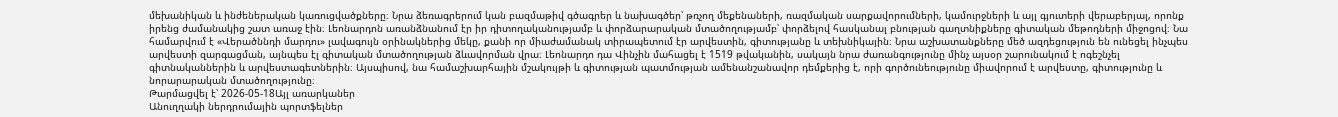մեխանիկան և ինժեներական կառուցվածքները։ Նրա ձեռագրերում կան բազմաթիվ գծագրեր և նախագծեր՝ թռչող մեքենաների, ռազմական սարքավորումների, կամուրջների և այլ գյուտերի վերաբերյալ, որոնք իրենց ժամանակից շատ առաջ էին։ Լեոնարդոն առանձնանում էր իր դիտողականությամբ և փորձարարական մտածողությամբ՝ փորձելով հասկանալ բնության գաղտնիքները գիտական մեթոդների միջոցով։ Նա համարվում է «Վերածննդի մարդու» լավագույն օրինակներից մեկը, քանի որ միաժամանակ տիրապետում էր արվեստին, գիտությանը և տեխնիկային։ Նրա աշխատանքները մեծ ազդեցություն են ունեցել ինչպես արվեստի զարգացման, այնպես էլ գիտական մտածողության ձևավորման վրա։ Լեոնարդո դա Վինչին մահացել է 1519 թվականին, սակայն նրա ժառանգությունը մինչ այսօր շարունակում է ոգեշնչել գիտնականներին և արվեստագետներին։ Այսպիսով, նա համաշխարհային մշակույթի և գիտության պատմության ամենանշանավոր դեմքերից է, որի գործունեությունը միավորում է արվեստը, գիտությունը և նորարարական մտածողությունը։
Թարմացվել է՝ 2026-05-18Այլ առարկաներ
Անուղղակի ներդրումային պորտֆելներ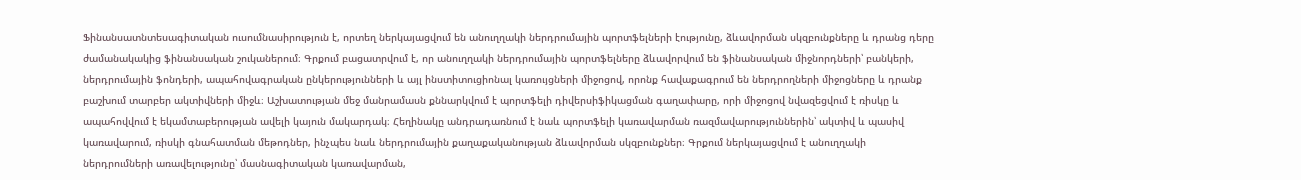Ֆինանսատնտեսագիտական ուսումնասիրություն է, որտեղ ներկայացվում են անուղղակի ներդրումային պորտֆելների էությունը, ձևավորման սկզբունքները և դրանց դերը ժամանակակից ֆինանսական շուկաներում։ Գրքում բացատրվում է, որ անուղղակի ներդրումային պորտֆելները ձևավորվում են ֆինանսական միջնորդների՝ բանկերի, ներդրումային ֆոնդերի, ապահովագրական ընկերությունների և այլ ինստիտուցիոնալ կառույցների միջոցով, որոնք հավաքագրում են ներդրողների միջոցները և դրանք բաշխում տարբեր ակտիվների միջև։ Աշխատության մեջ մանրամասն քննարկվում է պորտֆելի դիվերսիֆիկացման գաղափարը, որի միջոցով նվազեցվում է ռիսկը և ապահովվում է եկամտաբերության ավելի կայուն մակարդակ։ Հեղինակը անդրադառնում է նաև պորտֆելի կառավարման ռազմավարություններին՝ ակտիվ և պասիվ կառավարում, ռիսկի գնահատման մեթոդներ, ինչպես նաև ներդրումային քաղաքականության ձևավորման սկզբունքներ։ Գրքում ներկայացվում է անուղղակի ներդրումների առավելությունը՝ մասնագիտական կառավարման,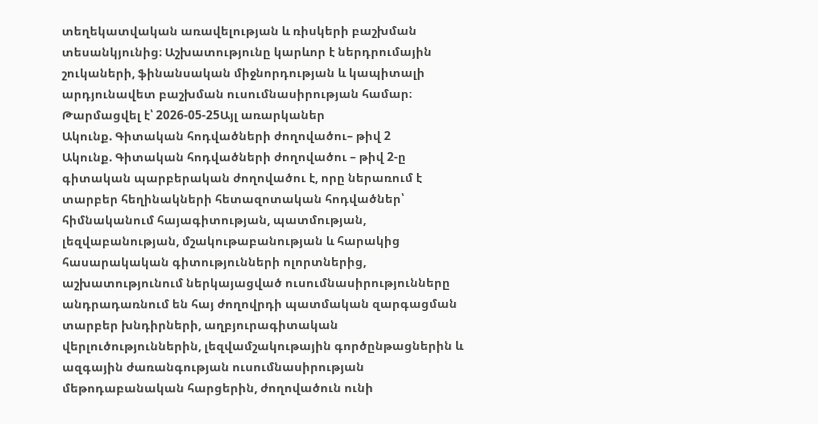տեղեկատվական առավելության և ռիսկերի բաշխման տեսանկյունից։ Աշխատությունը կարևոր է ներդրումային շուկաների, ֆինանսական միջնորդության և կապիտալի արդյունավետ բաշխման ուսումնասիրության համար։
Թարմացվել է՝ 2026-05-25Այլ առարկաներ
Ակունք. Գիտական հոդվածների ժողովածու– թիվ 2
Ակունք. Գիտական հոդվածների ժողովածու – թիվ 2-ը գիտական պարբերական ժողովածու է, որը ներառում է տարբեր հեղինակների հետազոտական հոդվածներ՝ հիմնականում հայագիտության, պատմության, լեզվաբանության, մշակութաբանության և հարակից հասարակական գիտությունների ոլորտներից, աշխատությունում ներկայացված ուսումնասիրությունները անդրադառնում են հայ ժողովրդի պատմական զարգացման տարբեր խնդիրների, աղբյուրագիտական վերլուծություններին, լեզվամշակութային գործընթացներին և ազգային ժառանգության ուսումնասիրության մեթոդաբանական հարցերին, ժողովածուն ունի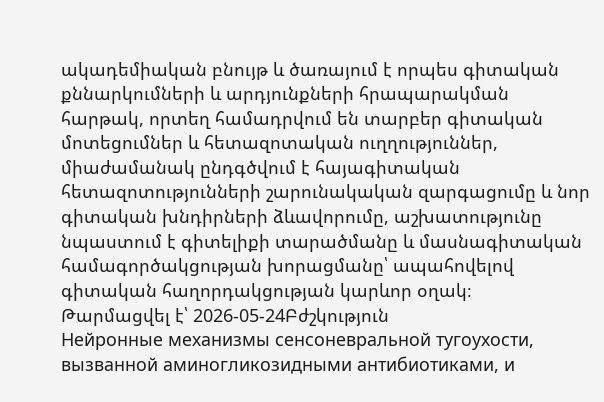ակադեմիական բնույթ և ծառայում է որպես գիտական քննարկումների և արդյունքների հրապարակման հարթակ, որտեղ համադրվում են տարբեր գիտական մոտեցումներ և հետազոտական ուղղություններ, միաժամանակ ընդգծվում է հայագիտական հետազոտությունների շարունակական զարգացումը և նոր գիտական խնդիրների ձևավորումը, աշխատությունը նպաստում է գիտելիքի տարածմանը և մասնագիտական համագործակցության խորացմանը՝ ապահովելով գիտական հաղորդակցության կարևոր օղակ։
Թարմացվել է՝ 2026-05-24Բժշկություն
Нейронные механизмы сенсоневральной тугоухости, вызванной аминогликозидными антибиотиками, и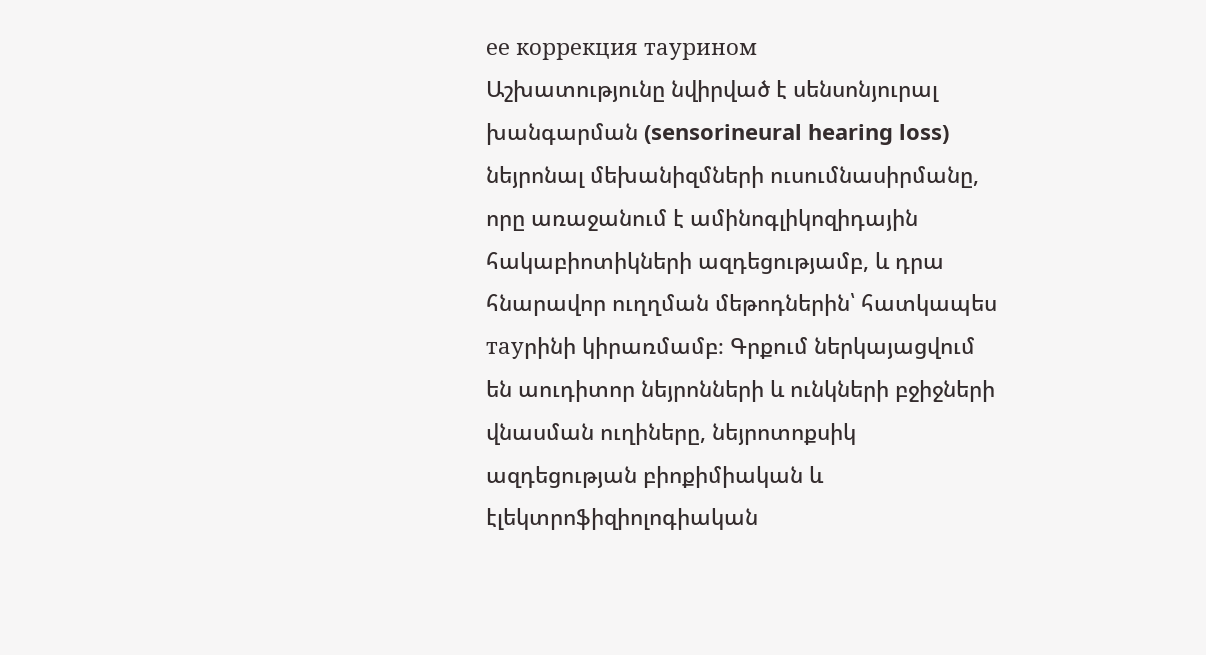ее коррекция таурином
Աշխատությունը նվիրված է սենսոնյուրալ խանգարման (sensorineural hearing loss) նեյրոնալ մեխանիզմների ուսումնասիրմանը, որը առաջանում է ամինոգլիկոզիդային հակաբիոտիկների ազդեցությամբ, և դրա հնարավոր ուղղման մեթոդներին՝ հատկապես тауրինի կիրառմամբ։ Գրքում ներկայացվում են աուդիտոր նեյրոնների և ունկների բջիջների վնասման ուղիները, նեյրոտոքսիկ ազդեցության բիոքիմիական և էլեկտրոֆիզիոլոգիական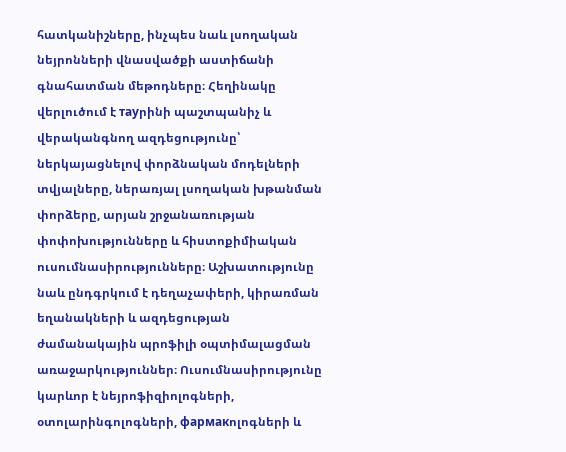հատկանիշները, ինչպես նաև լսողական նեյրոնների վնասվածքի աստիճանի գնահատման մեթոդները։ Հեղինակը վերլուծում է тауրինի պաշտպանիչ և վերականգնող ազդեցությունը՝ ներկայացնելով փորձնական մոդելների տվյալները, ներառյալ լսողական խթանման փորձերը, արյան շրջանառության փոփոխությունները և հիստոքիմիական ուսումնասիրությունները։ Աշխատությունը նաև ընդգրկում է դեղաչափերի, կիրառման եղանակների և ազդեցության ժամանակային պրոֆիլի օպտիմալացման առաջարկություններ։ Ուսումնասիրությունը կարևոր է նեյրոֆիզիոլոգների, օտոլարինգոլոգների, фармакոլոգների և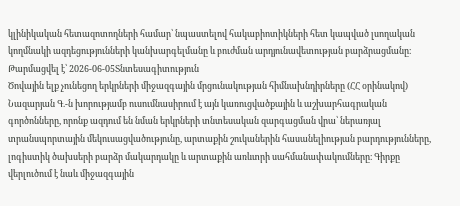կլինիկական հետազոտողների համար՝ նպաստելով հակաբիոտիկների հետ կապված լսողական կողմնակի ազդեցությունների կանխարգելմանը և բուժման արդյունավետության բարձրացմանը։
Թարմացվել է՝ 2026-06-05Տնտեսագիտություն
Ծովային ելք չունեցող երկրների միջազգային մրցունակության հիմնախնդիրները (ՀՀ օրինակով)
Նազարյան Գ.-ն խորությամբ ուսումնասիրում է այն կառուցվածքային և աշխարհագրական գործոնները, որոնք ազդում են նման երկրների տնտեսական զարգացման վրա՝ ներառյալ տրանսպորտային մեկուսացվածությունը, արտաքին շուկաներին հասանելիության բարդությունները, լոգիստիկ ծախսերի բարձր մակարդակը և արտաքին առևտրի սահմանափակումները։ Գիրքը վերլուծում է նաև միջազգային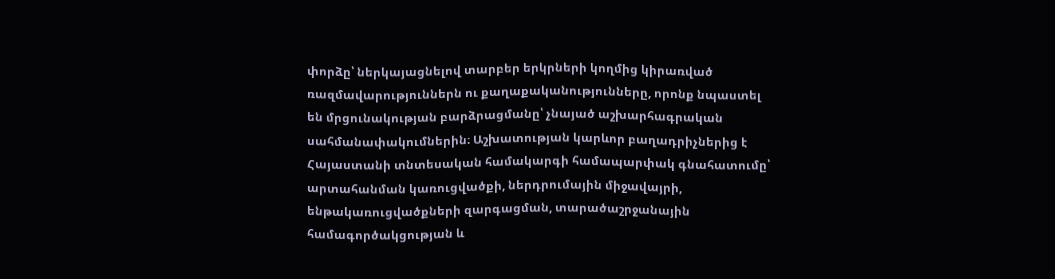փորձը՝ ներկայացնելով տարբեր երկրների կողմից կիրառված ռազմավարություններն ու քաղաքականությունները, որոնք նպաստել են մրցունակության բարձրացմանը՝ չնայած աշխարհագրական սահմանափակումներին։ Աշխատության կարևոր բաղադրիչներից է Հայաստանի տնտեսական համակարգի համապարփակ գնահատումը՝ արտահանման կառուցվածքի, ներդրումային միջավայրի, ենթակառուցվածքների զարգացման, տարածաշրջանային համագործակցության և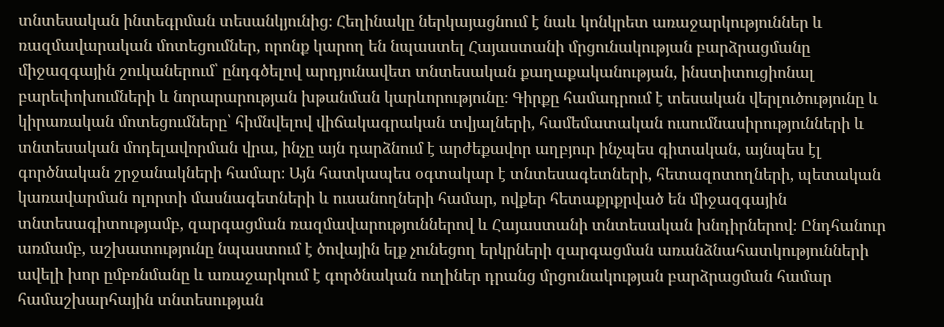տնտեսական ինտեգրման տեսանկյունից։ Հեղինակը ներկայացնում է նաև կոնկրետ առաջարկություններ և ռազմավարական մոտեցումներ, որոնք կարող են նպաստել Հայաստանի մրցունակության բարձրացմանը միջազգային շուկաներում՝ ընդգծելով արդյունավետ տնտեսական քաղաքականության, ինստիտուցիոնալ բարեփոխումների և նորարարության խթանման կարևորությունը։ Գիրքը համադրում է տեսական վերլուծությունը և կիրառական մոտեցումները՝ հիմնվելով վիճակագրական տվյալների, համեմատական ուսումնասիրությունների և տնտեսական մոդելավորման վրա, ինչը այն դարձնում է արժեքավոր աղբյուր ինչպես գիտական, այնպես էլ գործնական շրջանակների համար։ Այն հատկապես օգտակար է տնտեսագետների, հետազոտողների, պետական կառավարման ոլորտի մասնագետների և ուսանողների համար, ովքեր հետաքրքրված են միջազգային տնտեսագիտությամբ, զարգացման ռազմավարություններով և Հայաստանի տնտեսական խնդիրներով։ Ընդհանուր առմամբ, աշխատությունը նպաստում է ծովային ելք չունեցող երկրների զարգացման առանձնահատկությունների ավելի խոր ըմբռնմանը և առաջարկում է գործնական ուղիներ դրանց մրցունակության բարձրացման համար համաշխարհային տնտեսության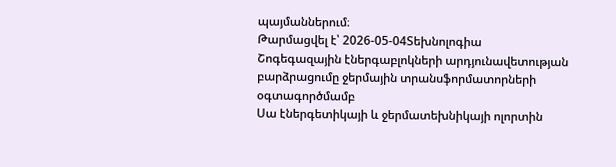պայմաններում։
Թարմացվել է՝ 2026-05-04Տեխնոլոգիա
Շոգեգազային էներգաբլոկների արդյունավետության բարձրացումը ջերմային տրանսֆորմատորների օգտագործմամբ
Սա էներգետիկայի և ջերմատեխնիկայի ոլորտին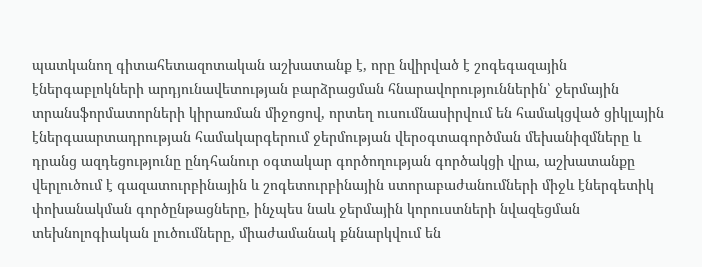պատկանող գիտահետազոտական աշխատանք է, որը նվիրված է շոգեգազային էներգաբլոկների արդյունավետության բարձրացման հնարավորություններին՝ ջերմային տրանսֆորմատորների կիրառման միջոցով, որտեղ ուսումնասիրվում են համակցված ցիկլային էներգաարտադրության համակարգերում ջերմության վերօգտագործման մեխանիզմները և դրանց ազդեցությունը ընդհանուր օգտակար գործողության գործակցի վրա, աշխատանքը վերլուծում է գազատուրբինային և շոգետուրբինային ստորաբաժանումների միջև էներգետիկ փոխանակման գործընթացները, ինչպես նաև ջերմային կորուստների նվազեցման տեխնոլոգիական լուծումները, միաժամանակ քննարկվում են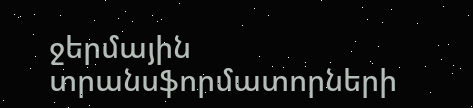ջերմային տրանսֆորմատորների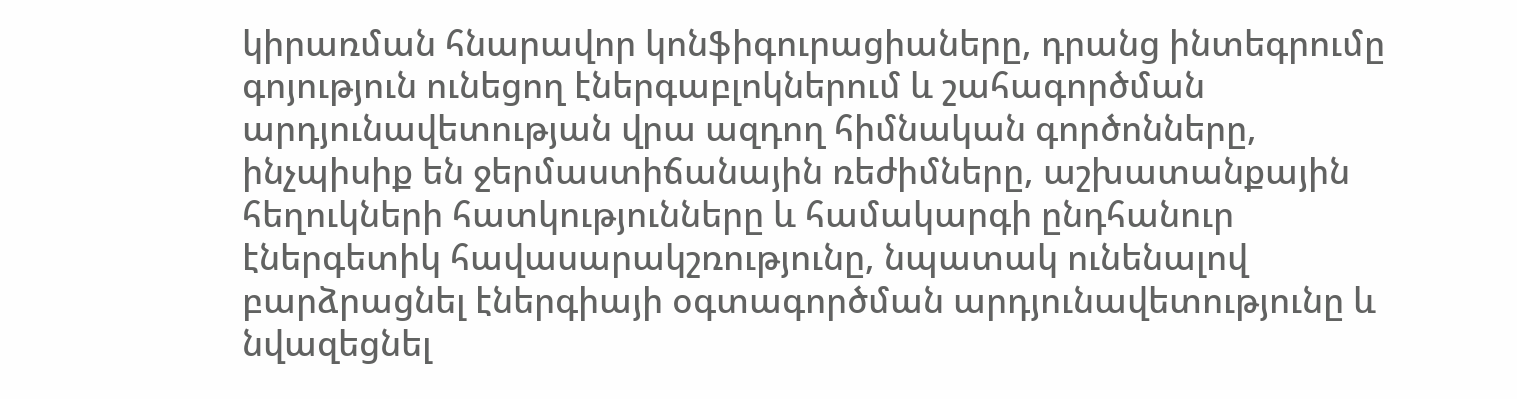կիրառման հնարավոր կոնֆիգուրացիաները, դրանց ինտեգրումը գոյություն ունեցող էներգաբլոկներում և շահագործման արդյունավետության վրա ազդող հիմնական գործոնները, ինչպիսիք են ջերմաստիճանային ռեժիմները, աշխատանքային հեղուկների հատկությունները և համակարգի ընդհանուր էներգետիկ հավասարակշռությունը, նպատակ ունենալով բարձրացնել էներգիայի օգտագործման արդյունավետությունը և նվազեցնել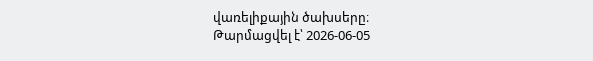վառելիքային ծախսերը։
Թարմացվել է՝ 2026-06-05